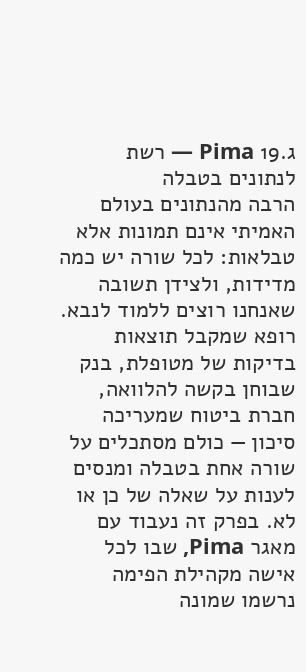ג.19 Pima — רשת לנתונים בטבלה
הרבה מהנתונים בעולם האמיתי אינם תמונות אלא טבלאות: לכל שורה יש כמה מדידות, ולצידן תשובה שאנחנו רוצים ללמוד לנבא. רופא שמקבל תוצאות בדיקות של מטופלת, בנק שבוחן בקשה להלוואה, חברת ביטוח שמעריכה סיכון — כולם מסתכלים על שורה אחת בטבלה ומנסים לענות על שאלה של כן או לא. בפרק זה נעבוד עם מאגר Pima, שבו לכל אישה מקהילת הפימה נרשמו שמונה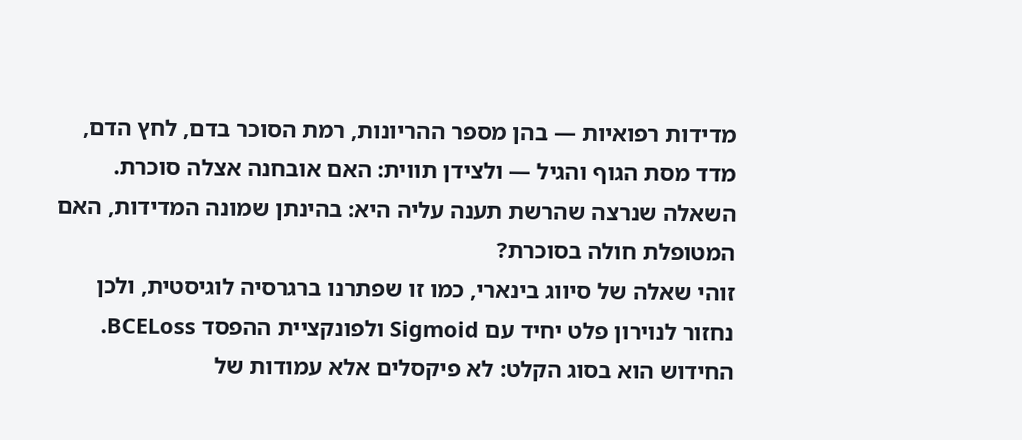מדידות רפואיות — בהן מספר ההריונות, רמת הסוכר בדם, לחץ הדם, מדד מסת הגוף והגיל — ולצידן תווית: האם אובחנה אצלה סוכרת. השאלה שנרצה שהרשת תענה עליה היא: בהינתן שמונה המדידות, האם המטופלת חולה בסוכרת?
זוהי שאלה של סיווג בינארי, כמו זו שפתרנו ברגרסיה לוגיסטית, ולכן נחזור לנוירון פלט יחיד עם Sigmoid ולפונקציית ההפסד BCELoss. החידוש הוא בסוג הקלט: לא פיקסלים אלא עמודות של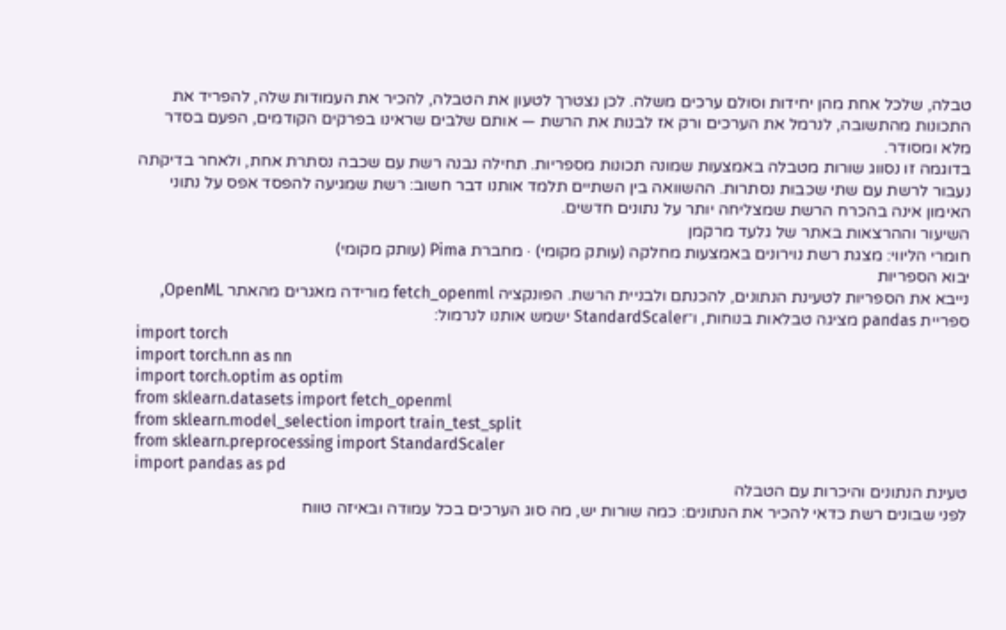טבלה, שלכל אחת מהן יחידות וסולם ערכים משלה. לכן נצטרך לטעון את הטבלה, להכיר את העמודות שלה, להפריד את התכונות מהתשובה, לנרמל את הערכים ורק אז לבנות את הרשת — אותם שלבים שראינו בפרקים הקודמים, הפעם בסדר מלא ומסודר.
בדוגמה זו נסווג שורות מטבלה באמצעות שמונה תכונות מספריות. תחילה נבנה רשת עם שכבה נסתרת אחת, ולאחר בדיקתה נעבור לרשת עם שתי שכבות נסתרות. ההשוואה בין השתיים תלמד אותנו דבר חשוב: רשת שמגיעה להפסד אפס על נתוני האימון אינה בהכרח הרשת שמצליחה יותר על נתונים חדשים.
השיעור וההרצאות באתר של גלעד מרקמן
חומרי הליווי: מצגת רשת נוירונים באמצעות מחלקה (עותק מקומי) · מחברת Pima (עותק מקומי)
יבוא הספריות
נייבא את הספריות לטעינת הנתונים, להכנתם ולבניית הרשת. הפונקציה fetch_openml מורידה מאגרים מהאתר OpenML, ספריית pandas מציגה טבלאות בנוחות, ו־StandardScaler ישמש אותנו לנרמול:
import torch
import torch.nn as nn
import torch.optim as optim
from sklearn.datasets import fetch_openml
from sklearn.model_selection import train_test_split
from sklearn.preprocessing import StandardScaler
import pandas as pd
טעינת הנתונים והיכרות עם הטבלה
לפני שבונים רשת כדאי להכיר את הנתונים: כמה שורות יש, מה סוג הערכים בכל עמודה ובאיזה טווח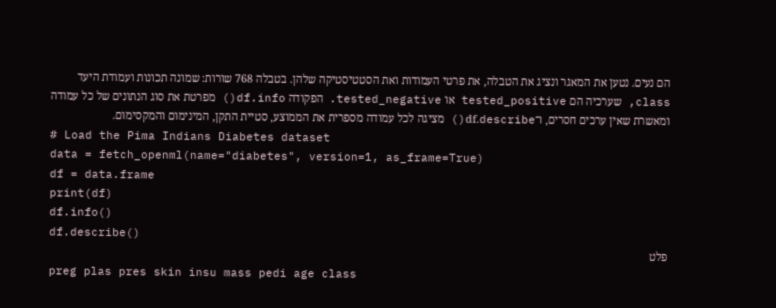הם נעים. נטען את המאגר ונציג את הטבלה, את פרטי העמודות ואת הסטטיסטיקה שלהן. בטבלה 768 שורות: שמונה תכונות ועמודת היעד class, שערכיה הם tested_positive או tested_negative. הפקודה df.info() מפרטת את סוג הנתונים של כל עמודה ומאשרת שאין ערכים חסרים, ו־df.describe() מציגה לכל עמודה מספרית את הממוצע, סטיית התקן, המינימום והמקסימום.
# Load the Pima Indians Diabetes dataset
data = fetch_openml(name="diabetes", version=1, as_frame=True)
df = data.frame
print(df)
df.info()
df.describe()
פלט
preg plas pres skin insu mass pedi age class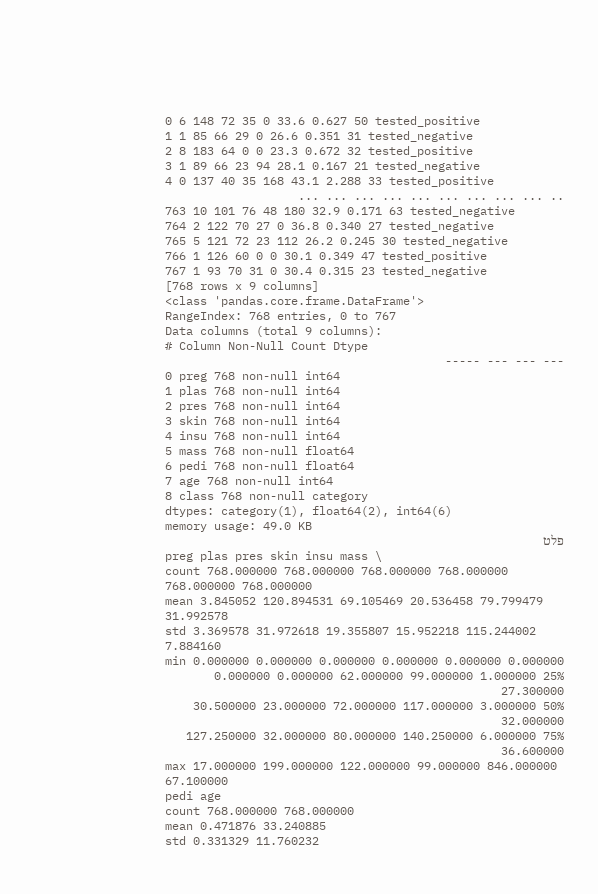0 6 148 72 35 0 33.6 0.627 50 tested_positive
1 1 85 66 29 0 26.6 0.351 31 tested_negative
2 8 183 64 0 0 23.3 0.672 32 tested_positive
3 1 89 66 23 94 28.1 0.167 21 tested_negative
4 0 137 40 35 168 43.1 2.288 33 tested_positive
.. ... ... ... ... ... ... ... ... ...
763 10 101 76 48 180 32.9 0.171 63 tested_negative
764 2 122 70 27 0 36.8 0.340 27 tested_negative
765 5 121 72 23 112 26.2 0.245 30 tested_negative
766 1 126 60 0 0 30.1 0.349 47 tested_positive
767 1 93 70 31 0 30.4 0.315 23 tested_negative
[768 rows x 9 columns]
<class 'pandas.core.frame.DataFrame'>
RangeIndex: 768 entries, 0 to 767
Data columns (total 9 columns):
# Column Non-Null Count Dtype
--- --- --- -----
0 preg 768 non-null int64
1 plas 768 non-null int64
2 pres 768 non-null int64
3 skin 768 non-null int64
4 insu 768 non-null int64
5 mass 768 non-null float64
6 pedi 768 non-null float64
7 age 768 non-null int64
8 class 768 non-null category
dtypes: category(1), float64(2), int64(6)
memory usage: 49.0 KB
פלט
preg plas pres skin insu mass \
count 768.000000 768.000000 768.000000 768.000000 768.000000 768.000000
mean 3.845052 120.894531 69.105469 20.536458 79.799479 31.992578
std 3.369578 31.972618 19.355807 15.952218 115.244002 7.884160
min 0.000000 0.000000 0.000000 0.000000 0.000000 0.000000
25% 1.000000 99.000000 62.000000 0.000000 0.000000 27.300000
50% 3.000000 117.000000 72.000000 23.000000 30.500000 32.000000
75% 6.000000 140.250000 80.000000 32.000000 127.250000 36.600000
max 17.000000 199.000000 122.000000 99.000000 846.000000 67.100000
pedi age
count 768.000000 768.000000
mean 0.471876 33.240885
std 0.331329 11.760232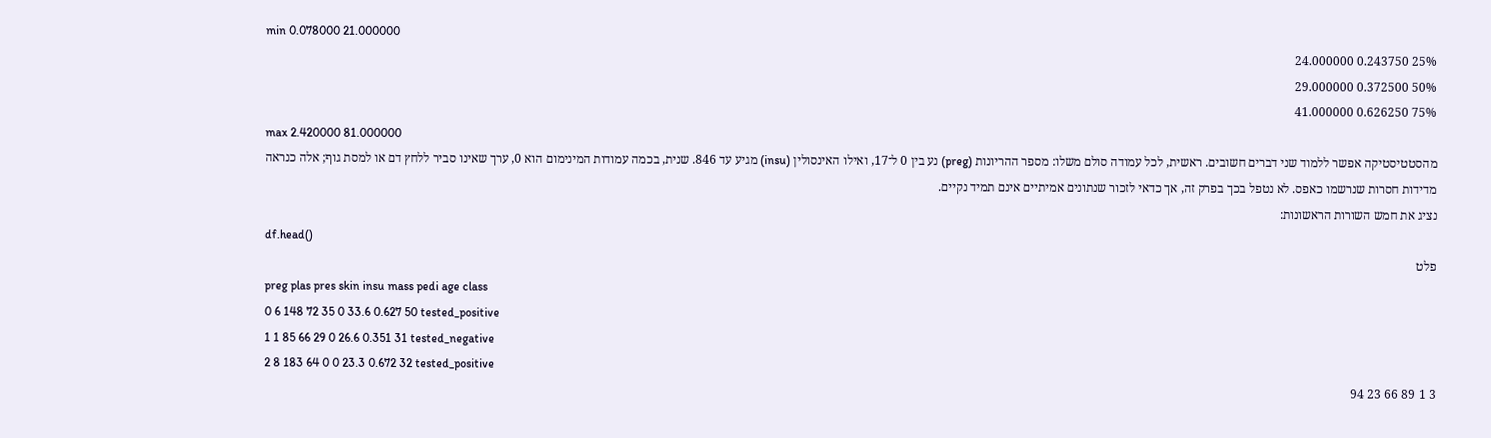min 0.078000 21.000000
25% 0.243750 24.000000
50% 0.372500 29.000000
75% 0.626250 41.000000
max 2.420000 81.000000
מהסטטיסטיקה אפשר ללמוד שני דברים חשובים. ראשית, לכל עמודה סולם משלו: מספר ההריונות (preg) נע בין 0 ל־17, ואילו האינסולין (insu) מגיע עד 846. שנית, בכמה עמודות המינימום הוא 0, ערך שאינו סביר ללחץ דם או למסת גוף; אלה כנראה מדידות חסרות שנרשמו כאפס. לא נטפל בכך בפרק זה, אך כדאי לזכור שנתונים אמיתיים אינם תמיד נקיים.
נציג את חמש השורות הראשונות:
df.head()
פלט
preg plas pres skin insu mass pedi age class
0 6 148 72 35 0 33.6 0.627 50 tested_positive
1 1 85 66 29 0 26.6 0.351 31 tested_negative
2 8 183 64 0 0 23.3 0.672 32 tested_positive
3 1 89 66 23 94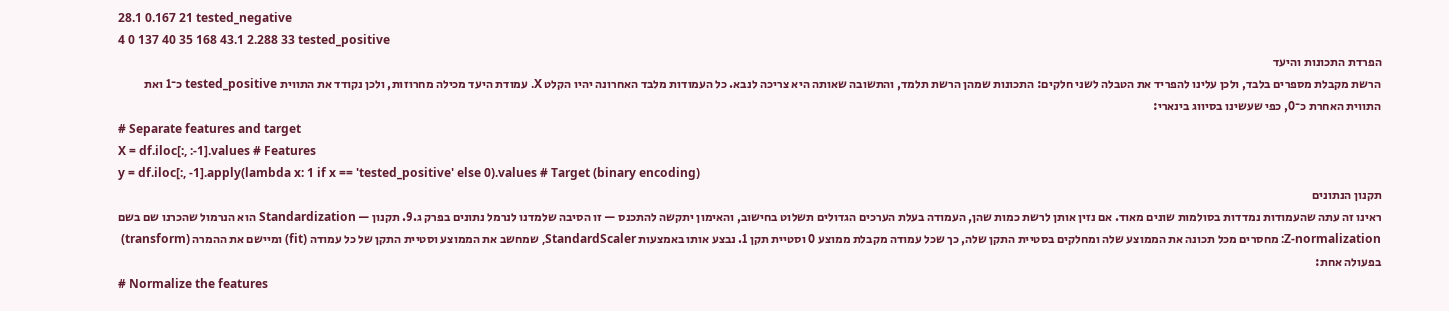28.1 0.167 21 tested_negative
4 0 137 40 35 168 43.1 2.288 33 tested_positive
הפרדת התכונות והיעד
הרשת מקבלת מספרים בלבד, ולכן עלינו להפריד את הטבלה לשני חלקים: התכונות שמהן הרשת תלמד, והתשובה שאותה היא צריכה לנבא. כל העמודות מלבד האחרונה יהיו הקלט X. עמודת היעד מכילה מחרוזות, ולכן נקודד את התווית tested_positive כ־1 ואת התווית האחרת כ־0, כפי שעשינו בסיווג בינארי:
# Separate features and target
X = df.iloc[:, :-1].values # Features
y = df.iloc[:, -1].apply(lambda x: 1 if x == 'tested_positive' else 0).values # Target (binary encoding)
תקנון הנתונים
ראינו זה עתה שהעמודות נמדדות בסולמות שונים מאוד. אם נזין אותן לרשת כמות שהן, העמודה בעלת הערכים הגדולים תשלוט בחישוב, והאימון יתקשה להתכנס — זו הסיבה שלמדנו לנרמל נתונים בפרק ג.9. תקנון — Standardization הוא הנרמול שהכרנו שם בשם Z-normalization: מחסרים מכל תכונה את הממוצע שלה ומחלקים בסטיית התקן שלה, כך שכל עמודה מקבלת ממוצע 0 וסטיית תקן 1. נבצע אותו באמצעות StandardScaler, שמחשב את הממוצע וסטיית התקן של כל עמודה (fit) ומיישם את ההמרה (transform) בפעולה אחת:
# Normalize the features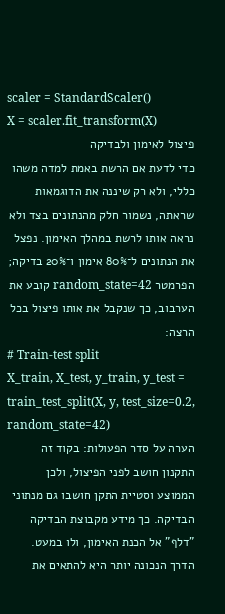scaler = StandardScaler()
X = scaler.fit_transform(X)
פיצול לאימון ולבדיקה
כדי לדעת אם הרשת באמת למדה משהו כללי, ולא רק שיננה את הדוגמאות שראתה, נשמור חלק מהנתונים בצד ולא נראה אותו לרשת במהלך האימון. נפצל את הנתונים ל־80% אימון ו־20% בדיקה; הפרמטר random_state=42 קובע את הערבוב, כך שנקבל את אותו פיצול בכל הרצה:
# Train-test split
X_train, X_test, y_train, y_test = train_test_split(X, y, test_size=0.2, random_state=42)
הערה על סדר הפעולות: בקוד זה התקנון חושב לפני הפיצול, ולכן הממוצע וסטיית התקן חושבו גם מנתוני הבדיקה. כך מידע מקבוצת הבדיקה "דלף" אל הכנת האימון, ולו במעט. הדרך הנכונה יותר היא להתאים את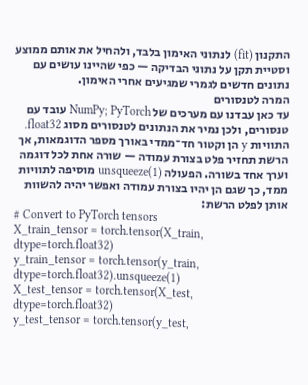התקנון (fit) לנתוני האימון בלבד, ולהחיל את אותם ממוצע וסטיית תקן על נתוני הבדיקה — כפי שהיינו עושים עם נתונים חדשים לגמרי שמגיעים אחרי האימון.
המרה לטנסורים
עד כאן עבדנו עם מערכים של NumPy; PyTorch עובד עם טנסורים, ולכן נמיר את הנתונים לטנסורים מסוג float32. התוויות y הן וקטור חד־ממדי באורך מספר הדוגמאות, אך הרשת תחזיר פלט בצורת עמודה — שורה אחת לכל דוגמה וערך אחד בשורה. הפעולה unsqueeze(1) מוסיפה לתוויות ממד, כך שגם הן יהיו בצורת עמודה ואפשר יהיה להשוות אותן לפלט הרשת:
# Convert to PyTorch tensors
X_train_tensor = torch.tensor(X_train, dtype=torch.float32)
y_train_tensor = torch.tensor(y_train, dtype=torch.float32).unsqueeze(1)
X_test_tensor = torch.tensor(X_test, dtype=torch.float32)
y_test_tensor = torch.tensor(y_test,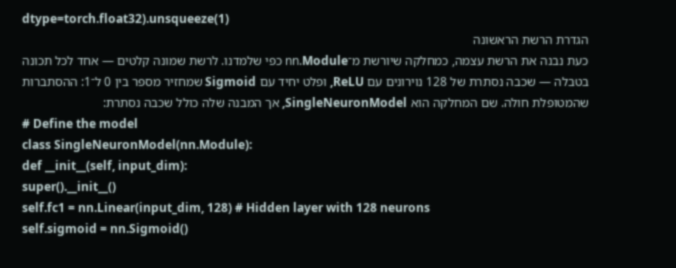dtype=torch.float32).unsqueeze(1)
הגדרת הרשת הראשונה
כעת נבנה את הרשת עצמה, כמחלקה שיורשת מ־nn.Module כפי שלמדנו. לרשת שמונה קלטים — אחד לכל תכונה בטבלה — שכבה נסתרת של 128 נוירונים עם ReLU, ופלט יחיד עם Sigmoid שמחזיר מספר בין 0 ל־1: ההסתברות שהמטופלת חולה. שם המחלקה הוא SingleNeuronModel, אך המבנה שלה כולל שכבה נסתרת:
# Define the model
class SingleNeuronModel(nn.Module):
def __init__(self, input_dim):
super().__init__()
self.fc1 = nn.Linear(input_dim, 128) # Hidden layer with 128 neurons
self.sigmoid = nn.Sigmoid()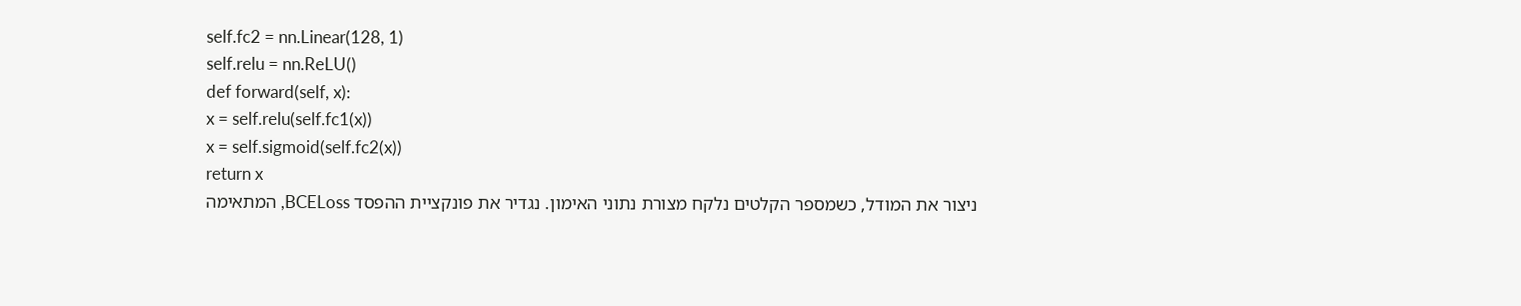self.fc2 = nn.Linear(128, 1)
self.relu = nn.ReLU()
def forward(self, x):
x = self.relu(self.fc1(x))
x = self.sigmoid(self.fc2(x))
return x
ניצור את המודל, כשמספר הקלטים נלקח מצורת נתוני האימון. נגדיר את פונקציית ההפסד BCELoss, המתאימה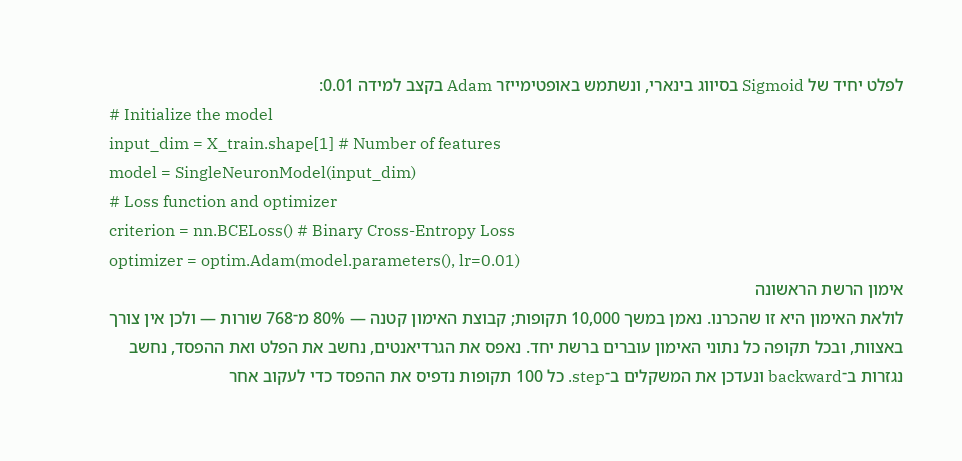לפלט יחיד של Sigmoid בסיווג בינארי, ונשתמש באופטימייזר Adam בקצב למידה 0.01:
# Initialize the model
input_dim = X_train.shape[1] # Number of features
model = SingleNeuronModel(input_dim)
# Loss function and optimizer
criterion = nn.BCELoss() # Binary Cross-Entropy Loss
optimizer = optim.Adam(model.parameters(), lr=0.01)
אימון הרשת הראשונה
לולאת האימון היא זו שהכרנו. נאמן במשך 10,000 תקופות; קבוצת האימון קטנה — 80% מ־768 שורות — ולכן אין צורך באצוות, ובכל תקופה כל נתוני האימון עוברים ברשת יחד. נאפס את הגרדיאנטים, נחשב את הפלט ואת ההפסד, נחשב נגזרות ב־backward ונעדכן את המשקלים ב־step. כל 100 תקופות נדפיס את ההפסד כדי לעקוב אחר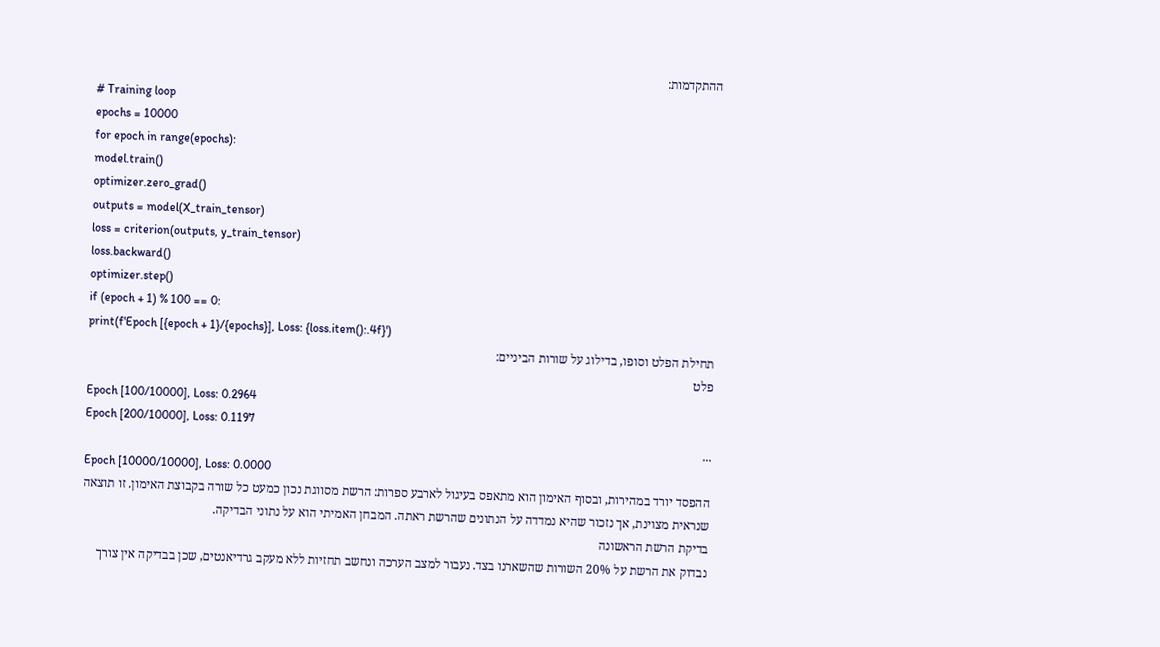ההתקדמות:
# Training loop
epochs = 10000
for epoch in range(epochs):
model.train()
optimizer.zero_grad()
outputs = model(X_train_tensor)
loss = criterion(outputs, y_train_tensor)
loss.backward()
optimizer.step()
if (epoch + 1) % 100 == 0:
print(f'Epoch [{epoch + 1}/{epochs}], Loss: {loss.item():.4f}')
תחילת הפלט וסופו, בדילוג על שורות הביניים:
פלט
Epoch [100/10000], Loss: 0.2964
Epoch [200/10000], Loss: 0.1197
...
Epoch [10000/10000], Loss: 0.0000
ההפסד יורד במהירות, ובסוף האימון הוא מתאפס בעיגול לארבע ספרות: הרשת מסווגת נכון כמעט כל שורה בקבוצת האימון. זו תוצאה שנראית מצוינת, אך נזכור שהיא נמדדה על הנתונים שהרשת ראתה. המבחן האמיתי הוא על נתוני הבדיקה.
בדיקת הרשת הראשונה
נבדוק את הרשת על 20% השורות שהשארנו בצד. נעבור למצב הערכה ונחשב תחזיות ללא מעקב גרדיאנטים, שכן בבדיקה אין צורך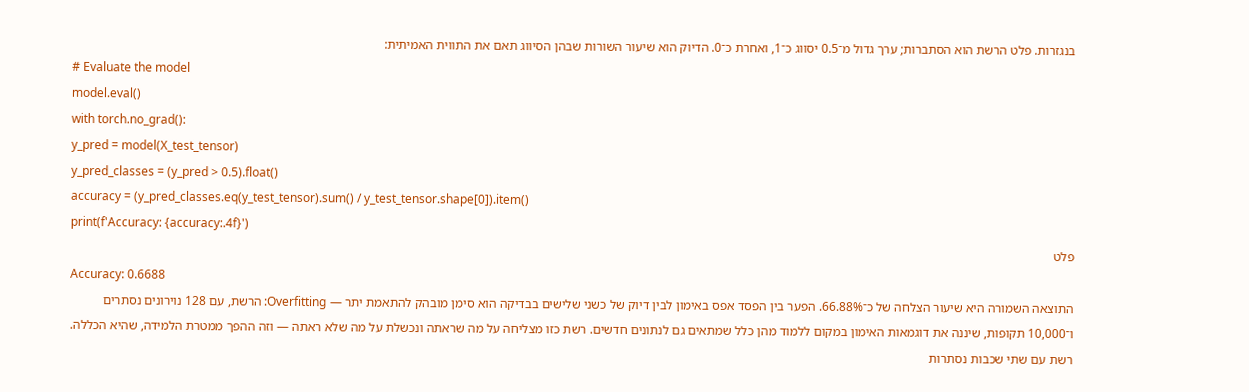בנגזרות. פלט הרשת הוא הסתברות; ערך גדול מ־0.5 יסווג כ־1, ואחרת כ־0. הדיוק הוא שיעור השורות שבהן הסיווג תאם את התווית האמיתית:
# Evaluate the model
model.eval()
with torch.no_grad():
y_pred = model(X_test_tensor)
y_pred_classes = (y_pred > 0.5).float()
accuracy = (y_pred_classes.eq(y_test_tensor).sum() / y_test_tensor.shape[0]).item()
print(f'Accuracy: {accuracy:.4f}')
פלט
Accuracy: 0.6688
התוצאה השמורה היא שיעור הצלחה של כ־66.88%. הפער בין הפסד אפס באימון לבין דיוק של כשני שלישים בבדיקה הוא סימן מובהק להתאמת יתר — Overfitting: הרשת, עם 128 נוירונים נסתרים ו־10,000 תקופות, שיננה את דוגמאות האימון במקום ללמוד מהן כלל שמתאים גם לנתונים חדשים. רשת כזו מצליחה על מה שראתה ונכשלת על מה שלא ראתה — וזה ההפך ממטרת הלמידה, שהיא הכללה.
רשת עם שתי שכבות נסתרות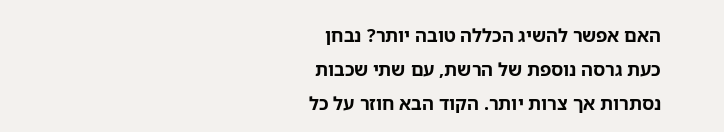האם אפשר להשיג הכללה טובה יותר? נבחן כעת גרסה נוספת של הרשת, עם שתי שכבות נסתרות אך צרות יותר. הקוד הבא חוזר על כל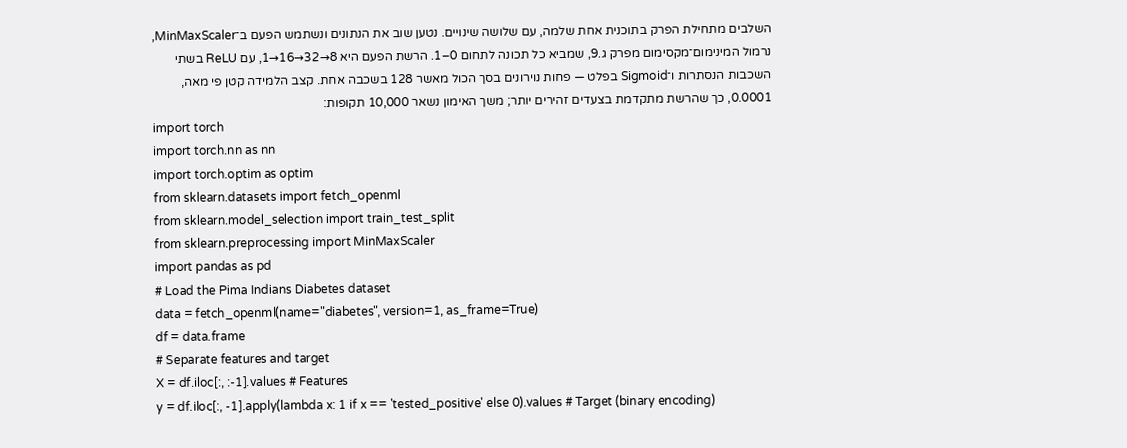השלבים מתחילת הפרק בתוכנית אחת שלמה, עם שלושה שינויים. נטען שוב את הנתונים ונשתמש הפעם ב־MinMaxScaler, נרמול המינימום־מקסימום מפרק ג.9, שמביא כל תכונה לתחום 0–1. הרשת הפעם היא 8→32→16→1, עם ReLU בשתי השכבות הנסתרות ו־Sigmoid בפלט — פחות נוירונים בסך הכול מאשר 128 בשכבה אחת. קצב הלמידה קטן פי מאה, 0.0001, כך שהרשת מתקדמת בצעדים זהירים יותר; משך האימון נשאר 10,000 תקופות:
import torch
import torch.nn as nn
import torch.optim as optim
from sklearn.datasets import fetch_openml
from sklearn.model_selection import train_test_split
from sklearn.preprocessing import MinMaxScaler
import pandas as pd
# Load the Pima Indians Diabetes dataset
data = fetch_openml(name="diabetes", version=1, as_frame=True)
df = data.frame
# Separate features and target
X = df.iloc[:, :-1].values # Features
y = df.iloc[:, -1].apply(lambda x: 1 if x == 'tested_positive' else 0).values # Target (binary encoding)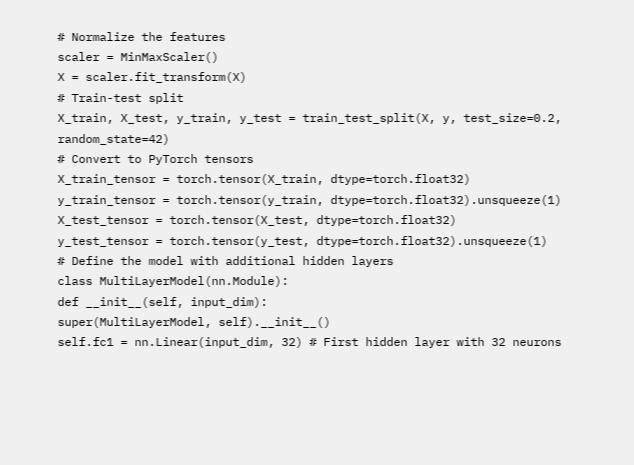# Normalize the features
scaler = MinMaxScaler()
X = scaler.fit_transform(X)
# Train-test split
X_train, X_test, y_train, y_test = train_test_split(X, y, test_size=0.2, random_state=42)
# Convert to PyTorch tensors
X_train_tensor = torch.tensor(X_train, dtype=torch.float32)
y_train_tensor = torch.tensor(y_train, dtype=torch.float32).unsqueeze(1)
X_test_tensor = torch.tensor(X_test, dtype=torch.float32)
y_test_tensor = torch.tensor(y_test, dtype=torch.float32).unsqueeze(1)
# Define the model with additional hidden layers
class MultiLayerModel(nn.Module):
def __init__(self, input_dim):
super(MultiLayerModel, self).__init__()
self.fc1 = nn.Linear(input_dim, 32) # First hidden layer with 32 neurons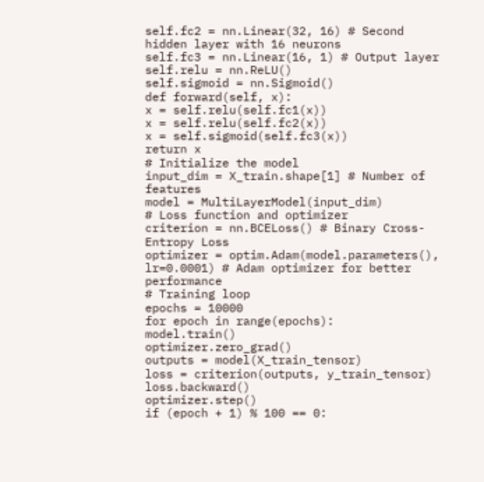self.fc2 = nn.Linear(32, 16) # Second hidden layer with 16 neurons
self.fc3 = nn.Linear(16, 1) # Output layer
self.relu = nn.ReLU()
self.sigmoid = nn.Sigmoid()
def forward(self, x):
x = self.relu(self.fc1(x))
x = self.relu(self.fc2(x))
x = self.sigmoid(self.fc3(x))
return x
# Initialize the model
input_dim = X_train.shape[1] # Number of features
model = MultiLayerModel(input_dim)
# Loss function and optimizer
criterion = nn.BCELoss() # Binary Cross-Entropy Loss
optimizer = optim.Adam(model.parameters(), lr=0.0001) # Adam optimizer for better performance
# Training loop
epochs = 10000
for epoch in range(epochs):
model.train()
optimizer.zero_grad()
outputs = model(X_train_tensor)
loss = criterion(outputs, y_train_tensor)
loss.backward()
optimizer.step()
if (epoch + 1) % 100 == 0: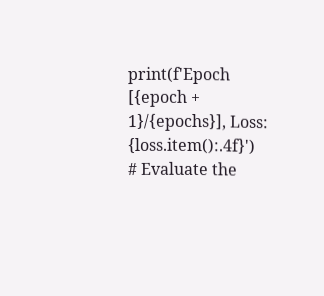print(f'Epoch [{epoch + 1}/{epochs}], Loss: {loss.item():.4f}')
# Evaluate the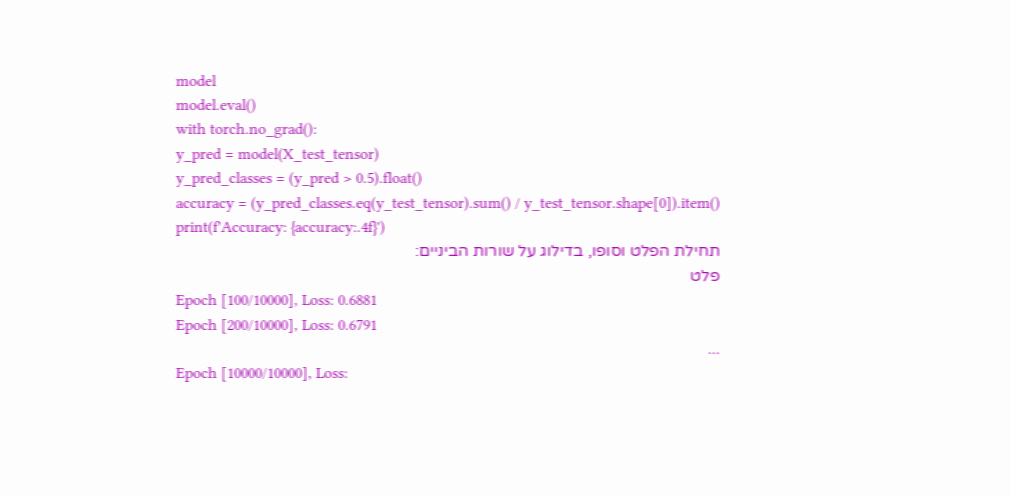model
model.eval()
with torch.no_grad():
y_pred = model(X_test_tensor)
y_pred_classes = (y_pred > 0.5).float()
accuracy = (y_pred_classes.eq(y_test_tensor).sum() / y_test_tensor.shape[0]).item()
print(f'Accuracy: {accuracy:.4f}')
תחילת הפלט וסופו, בדילוג על שורות הביניים:
פלט
Epoch [100/10000], Loss: 0.6881
Epoch [200/10000], Loss: 0.6791
...
Epoch [10000/10000], Loss: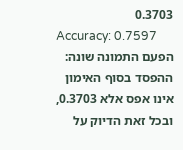0.3703
Accuracy: 0.7597
הפעם התמונה שונה: ההפסד בסוף האימון אינו אפס אלא 0.3703, ובכל זאת הדיוק על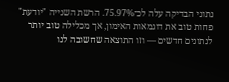נתוני הבדיקה עלה לכ־75.97%. הרשת השנייה "יודעת" פחות טוב את דוגמאות האימון, אך מכלילה טוב יותר לנתונים חדשים — וזו התוצאה שחשובה לנו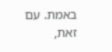באמת. עם זאת,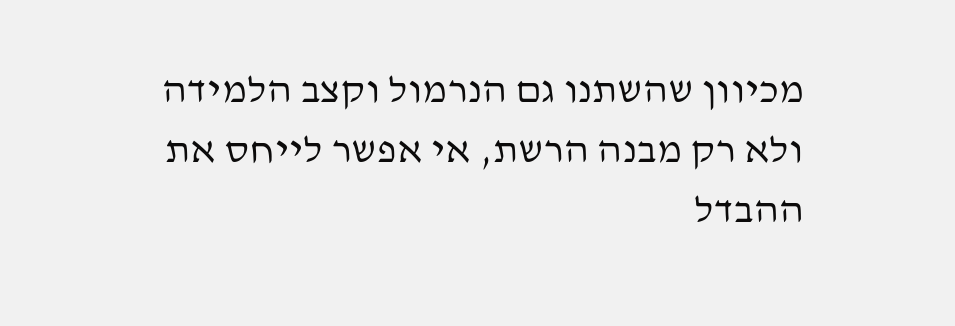מכיוון שהשתנו גם הנרמול וקצב הלמידה ולא רק מבנה הרשת, אי אפשר לייחס את ההבדל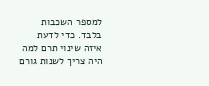למספר השכבות בלבד. כדי לדעת איזה שינוי תרם למה היה צריך לשנות גורם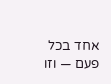אחד בכל פעם — וזו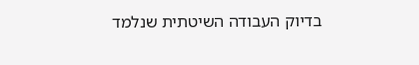בדיוק העבודה השיטתית שנלמד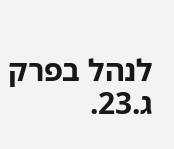לנהל בפרק ג.23.